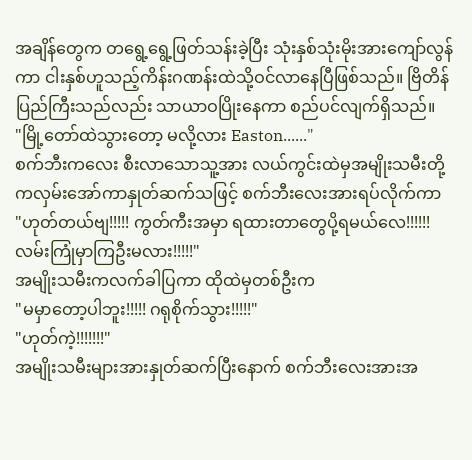အချိန်တွေက တရွေ့ရွေ့ဖြတ်သန်းခဲ့ပြီး သုံးနှစ်သုံးမိုးအားကျော်လွန်ကာ ငါးနှစ်ဟူသည့်ကိန်းဂဏန်းထဲသို့ဝင်လာနေပြီဖြစ်သည်။ ဗြိတိန်ပြည်ကြီးသည်လည်း သာယာဝပြိုးနေကာ စည်ပင်လျက်ရှိသည်။
"မြို့တော်ထဲသွားတော့ မလို့လား Easton......"
စက်ဘီးကလေး စီးလာသောသူ့အား လယ်ကွင်းထဲမှအမျိုးသမီးတို့ကလှမ်းအော်ကာနှုတ်ဆက်သဖြင့် စက်ဘီးလေးအားရပ်လိုက်ကာ
"ဟုတ်တယ်ဗျ!!!!! ကွတ်ကီးအမှာ ရထားတာတွေပို့ရမယ်လေ!!!!!! လမ်းကြုံမှာကြဦးမလား!!!!!"
အမျိုးသမီးကလက်ခါပြကာ ထိုထဲမှတစ်ဦးက
"မမှာတော့ပါဘူး!!!!! ဂရုစိုက်သွား!!!!!"
"ဟုတ်ကဲ့!!!!!!!"
အမျိုးသမီးများအားနှုတ်ဆက်ပြီးနောက် စက်ဘီးလေးအားအ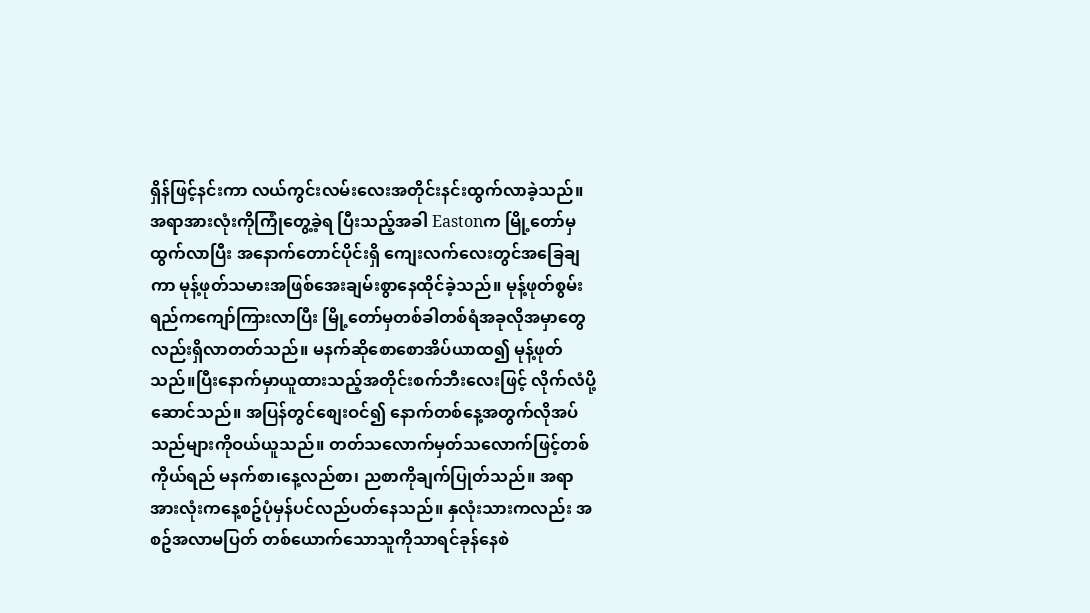ရှိန်ဖြင့်နင်းကာ လယ်ကွင်းလမ်းလေးအတိုင်းနင်းထွက်လာခဲ့သည်။ အရာအားလုံးကိုကြုံတွေ့ခဲ့ရ ပြီးသည့်အခါ Eastonက မြို့တော်မှထွက်လာပြီး အနောက်တောင်ပိုင်းရှိ ကျေးလက်လေးတွင်အခြေချကာ မုန့်ဖုတ်သမားအဖြစ်အေးချမ်းစွာနေထိုင်ခဲ့သည်။ မုန့်ဖုတ်စွမ်းရည်ကကျော်ကြားလာပြီး မြို့တော်မှတစ်ခါတစ်ရံအခုလိုအမှာတွေလည်းရှိလာတတ်သည်။ မနက်ဆိုစောစောအိပ်ယာထ၍ မုန့်ဖုတ်သည်။ပြီးနောက်မှာယူထားသည့်အတိုင်းစက်ဘီးလေးဖြင့် လိုက်လံပို့ဆောင်သည်။ အပြန်တွင်စျေးဝင်၍ နောက်တစ်နေ့အတွက်လိုအပ်သည်များကိုဝယ်ယူသည်။ တတ်သလောက်မှတ်သလောက်ဖြင့်တစ်ကိုယ်ရည် မနက်စာ၊နေ့လည်စာ၊ ညစာကိုချက်ပြုတ်သည်။ အရာအားလုံးကနေ့စဥ်ပုံမှန်ပင်လည်ပတ်နေသည်။ နှလုံးသားကလည်း အစဥ်အလာမပြတ် တစ်ယောက်သောသူကိုသာရင်ခုန်နေစဲ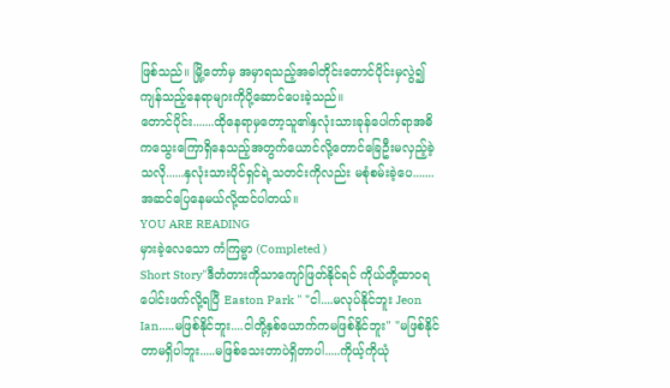ဖြစ်သည်။ မြို့တော်မှ အမှာရသည့်အခါတိုင်းတောင်ပိုင်းမှလွဲ၍ ကျန်သည့်နေရာများကိုပို့ဆောင်ပေးခဲ့သည်။
တောင်ပိုင်း.......ထိုနေရာမှတော့သူ၏နှလုံးသားခုန်ပေါက်ရာအဓိကသွေးကြောရှိနေသည့်အတွက်ယောင်လို့တောင်ခြေဦးမလှည့်ခဲ့သလို......နှလုံးသားပိုင်ရှင်ရဲ့သတင်းကိုလည်း မစုံစမ်းခဲ့ပေ.......အဆင်ပြေနေမယ်လို့ထင်ပါတယ်။
YOU ARE READING
မှားခဲ့လေသော ကံကြမ္မာ (Completed )
Short Story"ဒီတံတားကိုသာကျော်ဖြတ်နိုင်ရင် ကိုယ်တို့ထာဝရပေါင်းဖက်လို့ရပြီ Easton Park " "ငါ....မလုပ်နိုင်ဘူး Jeon Ian.....မဖြစ်နိုင်ဘူး....ငါတို့နှစ်ယောက်ကမဖြစ်နိုင်ဘူး" "မဖြစ်နိုင်တာမရှိပါဘူး.....မဖြစ်သေးတာပဲရှိတာပါ.....ကိုယ့်ကိုယုံ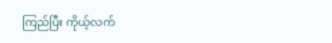ကြည်ပြီး ကိုယ့်လက်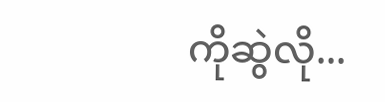ကိုဆွဲလို...